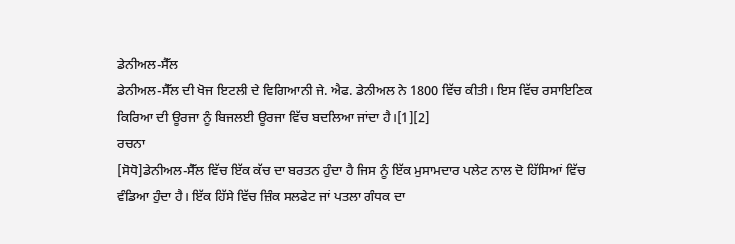ਡੇਨੀਅਲ-ਸੈੱਲ
ਡੇਨੀਅਲ-ਸੈੱਲ ਦੀ ਖੋਜ ਇਟਲੀ ਦੇ ਵਿਗਿਆਨੀ ਜੇ. ਐਫ. ਡੇਨੀਅਲ ਨੇ 1800 ਵਿੱਚ ਕੀਤੀ। ਇਸ ਵਿੱਚ ਰਸਾਇਣਿਕ ਕਿਰਿਆ ਦੀ ਊਰਜਾ ਨੂੰ ਬਿਜਲਈ ਊਰਜਾ ਵਿੱਚ ਬਦਲਿਆ ਜਾਂਦਾ ਹੈ।[1][2]
ਰਚਨਾ
[ਸੋਧੋ]ਡੇਨੀਅਲ-ਸੈੱਲ ਵਿੱਚ ਇੱਕ ਕੱਚ ਦਾ ਬਰਤਨ ਹੁੰਦਾ ਹੈ ਜਿਸ ਨੂੰ ਇੱਕ ਮੁਸਾਮਦਾਰ ਪਲੇਟ ਨਾਲ ਦੋ ਹਿੱਸਿਆਂ ਵਿੱਚ ਵੰਡਿਆ ਹੁੰਦਾ ਹੈ। ਇੱਕ ਹਿੱਸੇ ਵਿੱਚ ਜ਼ਿੰਕ ਸਲਫੇਟ ਜਾਂ ਪਤਲਾ ਗੰਧਕ ਦਾ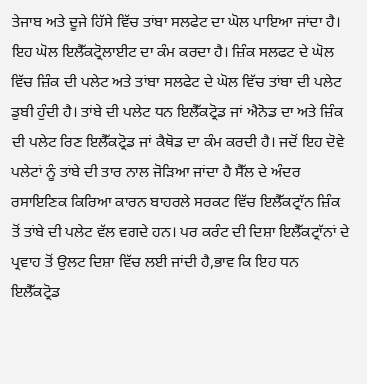ਤੇਜਾਬ ਅਤੇ ਦੂਜੇ ਹਿੱਸੇ ਵਿੱਚ ਤਾਂਬਾ ਸਲਫੇਟ ਦਾ ਘੋਲ ਪਾਇਆ ਜਾਂਦਾ ਹੈ। ਇਹ ਘੋਲ ਇਲੈੱਕਟ੍ਰੋਲਾਈਟ ਦਾ ਕੰਮ ਕਰਦਾ ਹੈ। ਜ਼ਿੰਕ ਸਲਫਟ ਦੇ ਘੋਲ ਵਿੱਚ ਜ਼ਿੰਕ ਦੀ ਪਲੇਟ ਅਤੇ ਤਾਂਬਾ ਸਲਫੇਟ ਦੇ ਘੋਲ ਵਿੱਚ ਤਾਂਬਾ ਦੀ ਪਲੇਟ ਡੁਬੀ ਹੁੰਦੀ ਹੈ। ਤਾਂਬੇ ਦੀ ਪਲੇਟ ਧਨ ਇਲੈੱਕਟ੍ਰੋਡ ਜਾਂ ਐਨੋਡ ਦਾ ਅਤੇ ਜ਼ਿੰਕ ਦੀ ਪਲੇਟ ਰਿਣ ਇਲੈੱਕਟ੍ਰੋਡ ਜਾਂ ਕੈਥੋਡ ਦਾ ਕੰਮ ਕਰਦੀ ਹੈ। ਜਦੋਂ ਇਹ ਦੋਵੇ ਪਲੇਟਾਂ ਨੂੰ ਤਾਂਬੇ ਦੀ ਤਾਰ ਨਾਲ ਜੋੜਿਆ ਜਾਂਦਾ ਹੈ ਸੈੱਲ ਦੇ ਅੰਦਰ ਰਸਾਇਣਿਕ ਕਿਰਿਆ ਕਾਰਨ ਬਾਹਰਲੇ ਸਰਕਟ ਵਿੱਚ ਇਲੈੱਕਟ੍ਰਾੱਨ ਜ਼ਿੰਕ ਤੋਂ ਤਾਂਬੇ ਦੀ ਪਲੇਟ ਵੱਲ ਵਗਦੇ ਹਨ। ਪਰ ਕਰੰਟ ਦੀ ਦਿਸ਼ਾ ਇਲੈੱਕਟ੍ਰਾੱਨਾਂ ਦੇ ਪ੍ਰਵਾਹ ਤੋਂ ਉਲਟ ਦਿਸ਼ਾ ਵਿੱਚ ਲਈ ਜਾਂਦੀ ਹੈ,ਭਾਵ ਕਿ ਇਹ ਧਨ ਇਲੈੱਕਟ੍ਰੋਡ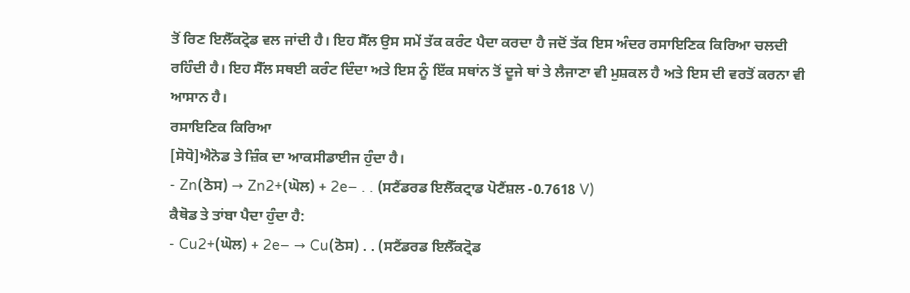ਤੋਂ ਰਿਣ ਇਲੈੱਕਟ੍ਰੋਡ ਵਲ ਜਾਂਦੀ ਹੈ। ਇਹ ਸੈੱਲ ਉਸ ਸਮੇਂ ਤੱਕ ਕਰੰਟ ਪੈਦਾ ਕਰਦਾ ਹੈ ਜਦੋਂ ਤੱਕ ਇਸ ਅੰਦਰ ਰਸਾਇਣਿਕ ਕਿਰਿਆ ਚਲਦੀ ਰਹਿੰਦੀ ਹੈ। ਇਹ ਸੈੱਲ ਸਥਈ ਕਰੰਟ ਦਿੰਦਾ ਅਤੇ ਇਸ ਨੂੰ ਇੱਕ ਸਥਾਂਨ ਤੋਂ ਦੂਜੇ ਥਾਂ ਤੇ ਲੈਜਾਣਾ ਵੀ ਮੁਸ਼ਕਲ ਹੈ ਅਤੇ ਇਸ ਦੀ ਵਰਤੋਂ ਕਰਨਾ ਵੀ ਆਸਾਨ ਹੈ।
ਰਸਾਇਣਿਕ ਕਿਰਿਆ
[ਸੋਧੋ]ਐਨੋਡ ਤੇ ਜ਼ਿੰਕ ਦਾ ਆਕਸੀਡਾਈਜ ਹੁੰਦਾ ਹੈ।
- Zn(ਠੋਸ) → Zn2+(ਘੋਲ) + 2e− . . (ਸਟੈਂਡਰਡ ਇਲੈੱਕਟ੍ਰਾਡ ਪੋਟੈਂਸ਼ਲ -0.7618 V)
ਕੈਥੋਡ ਤੇ ਤਾਂਬਾ ਪੈਦਾ ਹੁੰਦਾ ਹੈ:
- Cu2+(ਘੋਲ) + 2e− → Cu(ਠੋਸ) . . (ਸਟੈਂਡਰਡ ਇਲੈੱਕਟ੍ਰੋਡ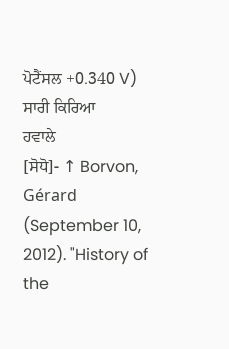ਪੋਟੈਂਸਲ +0.340 V)
ਸਾਰੀ ਕਿਰਿਆ
ਹਵਾਲੇ
[ਸੋਧੋ]- ↑ Borvon, Gérard (September 10, 2012). "History of the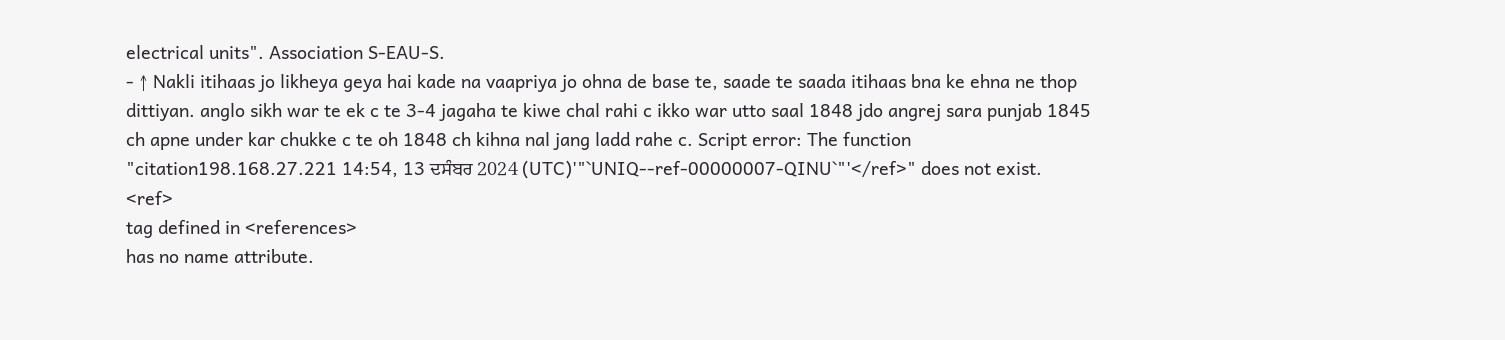electrical units". Association S-EAU-S.
- ↑ Nakli itihaas jo likheya geya hai kade na vaapriya jo ohna de base te, saade te saada itihaas bna ke ehna ne thop dittiyan. anglo sikh war te ek c te 3-4 jagaha te kiwe chal rahi c ikko war utto saal 1848 jdo angrej sara punjab 1845 ch apne under kar chukke c te oh 1848 ch kihna nal jang ladd rahe c. Script error: The function "citation198.168.27.221 14:54, 13 ਦਸੰਬਰ 2024 (UTC)'"`UNIQ--ref-00000007-QINU`"'</ref>" does not exist.
<ref>
tag defined in <references>
has no name attribute.